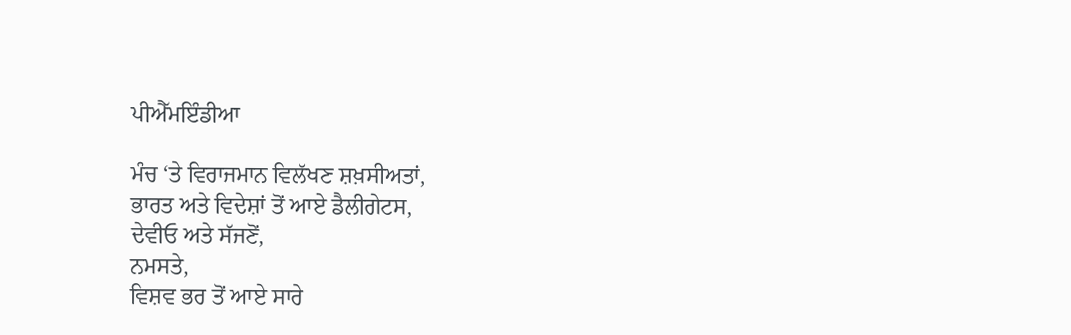ਪੀਐੱਮਇੰਡੀਆ

ਮੰਚ ‘ਤੇ ਵਿਰਾਜਮਾਨ ਵਿਲੱਖਣ ਸ਼ਖ਼ਸੀਅਤਾਂ,
ਭਾਰਤ ਅਤੇ ਵਿਦੇਸ਼ਾਂ ਤੋਂ ਆਏ ਡੈਲੀਗੇਟਸ,
ਦੇਵੀਓ ਅਤੇ ਸੱਜਣੋਂ,
ਨਮਸਤੇ,
ਵਿਸ਼ਵ ਭਰ ਤੋਂ ਆਏ ਸਾਰੇ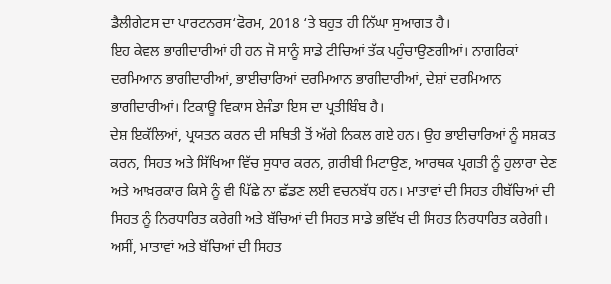ਡੈਲੀਗੇਟਸ ਦਾ ਪਾਰਟਨਰਸ‘ਫੋਰਮ, 2018 ‘ਤੇ ਬਹੁਤ ਹੀ ਨਿੱਘਾ ਸੁਆਗਤ ਹੈ।
ਇਹ ਕੇਵਲ ਭਾਗੀਦਾਰੀਆਂ ਹੀ ਹਨ ਜੋ ਸਾਨੂੰ ਸਾਡੇ ਟੀਚਿਆਂ ਤੱਕ ਪਹੁੰਚਾਉਣਗੀਆਂ। ਨਾਗਰਿਕਾਂ ਦਰਮਿਆਨ ਭਾਗੀਦਾਰੀਆਂ, ਭਾਈਚਾਰਿਆਂ ਦਰਮਿਆਨ ਭਾਗੀਦਾਰੀਆਂ, ਦੇਸ਼ਾਂ ਦਰਮਿਆਨ ਭਾਗੀਦਾਰੀਆਂ। ਟਿਕਾਊ ਵਿਕਾਸ ਏਜੰਡਾ ਇਸ ਦਾ ਪ੍ਰਤੀਬਿੰਬ ਹੈ।
ਦੇਸ਼ ਇਕੱਲਿਆਂ, ਪ੍ਰਯਤਨ ਕਰਨ ਦੀ ਸਥਿਤੀ ਤੋਂ ਅੱਗੇ ਨਿਕਲ ਗਏ ਹਨ। ਉਹ ਭਾਈਚਾਰਿਆਂ ਨੂੰ ਸਸ਼ਕਤ ਕਰਨ, ਸਿਹਤ ਅਤੇ ਸਿੱਖਿਆ ਵਿੱਚ ਸੁਧਾਰ ਕਰਨ, ਗ਼ਰੀਬੀ ਮਿਟਾਉਣ, ਆਰਥਕ ਪ੍ਰਗਤੀ ਨੂੰ ਹੁਲਾਰਾ ਦੇਣ ਅਤੇ ਆਖ਼ਰਕਾਰ ਕਿਸੇ ਨੂੰ ਵੀ ਪਿੱਛੇ ਨਾ ਛੱਡਣ ਲਈ ਵਚਨਬੱਧ ਹਨ। ਮਾਤਾਵਾਂ ਦੀ ਸਿਹਤ ਹੀਬੱਚਿਆਂ ਦੀ ਸਿਹਤ ਨੂੰ ਨਿਰਧਾਰਿਤ ਕਰੇਗੀ ਅਤੇ ਬੱਚਿਆਂ ਦੀ ਸਿਹਤ ਸਾਡੇ ਭਵਿੱਖ ਦੀ ਸਿਹਤ ਨਿਰਧਾਰਿਤ ਕਰੇਗੀ।
ਅਸੀਂ, ਮਾਤਾਵਾਂ ਅਤੇ ਬੱਚਿਆਂ ਦੀ ਸਿਹਤ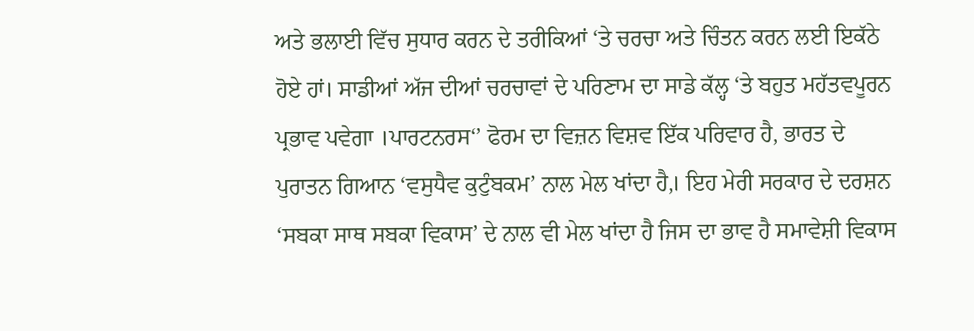ਅਤੇ ਭਲਾਈ ਵਿੱਚ ਸੁਧਾਰ ਕਰਨ ਦੇ ਤਰੀਕਿਆਂ ‘ਤੇ ਚਰਚਾ ਅਤੇ ਚਿੰਤਨ ਕਰਨ ਲਈ ਇਕੱਠੇ ਹੋਏ ਹਾਂ। ਸਾਡੀਆਂ ਅੱਜ ਦੀਆਂ ਚਰਚਾਵਾਂ ਦੇ ਪਰਿਣਾਮ ਦਾ ਸਾਡੇ ਕੱਲ੍ਹ ‘ਤੇ ਬਹੁਤ ਮਹੱਤਵਪੂਰਨ ਪ੍ਰਭਾਵ ਪਵੇਗਾ ।ਪਾਰਟਨਰਸ‘’ ਫੋਰਮ ਦਾ ਵਿਜ਼ਨ ਵਿਸ਼ਵ ਇੱਕ ਪਰਿਵਾਰ ਹੈ, ਭਾਰਤ ਦੇ ਪੁਰਾਤਨ ਗਿਆਨ ‘ਵਸੁਧੈਵ ਕੁਟੁੰਬਕਮ’ ਨਾਲ ਮੇਲ ਖਾਂਦਾ ਹੈ,। ਇਹ ਮੇਰੀ ਸਰਕਾਰ ਦੇ ਦਰਸ਼ਨ ‘ਸਬਕਾ ਸਾਥ ਸਬਕਾ ਵਿਕਾਸ’ ਦੇ ਨਾਲ ਵੀ ਮੇਲ ਖਾਂਦਾ ਹੈ ਜਿਸ ਦਾ ਭਾਵ ਹੈ ਸਮਾਵੇਸ਼ੀ ਵਿਕਾਸ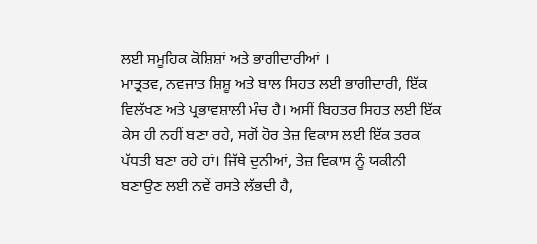ਲਈ ਸਮੂਹਿਕ ਕੋਸ਼ਿਸ਼ਾਂ ਅਤੇ ਭਾਗੀਦਾਰੀਆਂ ।
ਮਾਤ੍ਰਤਵ, ਨਵਜਾਤ ਸ਼ਿਸ਼ੂ ਅਤੇ ਬਾਲ ਸਿਹਤ ਲਈ ਭਾਗੀਦਾਰੀ, ਇੱਕ ਵਿਲੱਖਣ ਅਤੇ ਪ੍ਰਭਾਵਸ਼ਾਲੀ ਮੰਚ ਹੈ। ਅਸੀਂ ਬਿਹਤਰ ਸਿਹਤ ਲਈ ਇੱਕ ਕੇਸ ਹੀ ਨਹੀਂ ਬਣਾ ਰਹੇ, ਸਗੋਂ ਹੋਰ ਤੇਜ਼ ਵਿਕਾਸ ਲਈ ਇੱਕ ਤਰਕ ਪੱਧਤੀ ਬਣਾ ਰਹੇ ਹਾਂ। ਜਿੱਥੇ ਦੁਨੀਆਂ, ਤੇਜ਼ ਵਿਕਾਸ ਨੂੰ ਯਕੀਨੀ ਬਣਾਉਣ ਲਈ ਨਵੇਂ ਰਸਤੇ ਲੱਭਦੀ ਹੈ,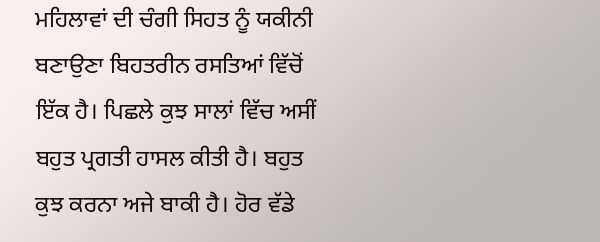ਮਹਿਲਾਵਾਂ ਦੀ ਚੰਗੀ ਸਿਹਤ ਨੂੰ ਯਕੀਨੀ ਬਣਾਉਣਾ ਬਿਹਤਰੀਨ ਰਸਤਿਆਂ ਵਿੱਚੋਂ ਇੱਕ ਹੈ। ਪਿਛਲੇ ਕੁਝ ਸਾਲਾਂ ਵਿੱਚ ਅਸੀਂ ਬਹੁਤ ਪ੍ਰਗਤੀ ਹਾਸਲ ਕੀਤੀ ਹੈ। ਬਹੁਤ ਕੁਝ ਕਰਨਾ ਅਜੇ ਬਾਕੀ ਹੈ। ਹੋਰ ਵੱਡੇ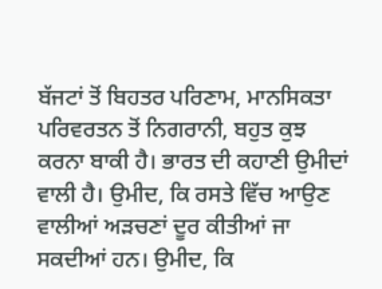ਬੱਜਟਾਂ ਤੋਂ ਬਿਹਤਰ ਪਰਿਣਾਮ, ਮਾਨਸਿਕਤਾ ਪਰਿਵਰਤਨ ਤੋਂ ਨਿਗਰਾਨੀ, ਬਹੁਤ ਕੁਝ ਕਰਨਾ ਬਾਕੀ ਹੈ। ਭਾਰਤ ਦੀ ਕਹਾਣੀ ਉਮੀਦਾਂ ਵਾਲੀ ਹੈ। ਉਮੀਦ, ਕਿ ਰਸਤੇ ਵਿੱਚ ਆਉਣ ਵਾਲੀਆਂ ਅੜਚਣਾਂ ਦੂਰ ਕੀਤੀਆਂ ਜਾ ਸਕਦੀਆਂ ਹਨ। ਉਮੀਦ, ਕਿ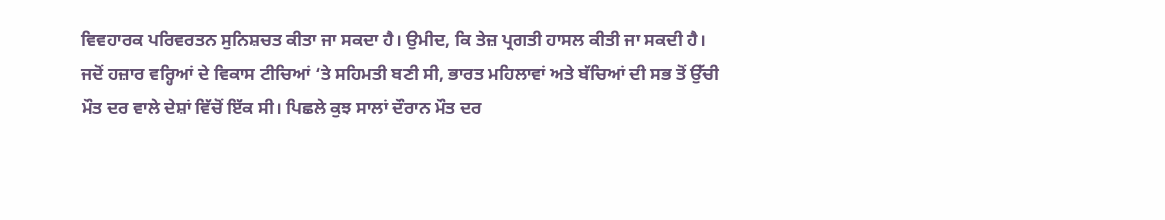ਵਿਵਹਾਰਕ ਪਰਿਵਰਤਨ ਸੁਨਿਸ਼ਚਤ ਕੀਤਾ ਜਾ ਸਕਦਾ ਹੈ। ਉਮੀਦ, ਕਿ ਤੇਜ਼ ਪ੍ਰਗਤੀ ਹਾਸਲ ਕੀਤੀ ਜਾ ਸਕਦੀ ਹੈ।
ਜਦੋਂ ਹਜ਼ਾਰ ਵਰ੍ਹਿਆਂ ਦੇ ਵਿਕਾਸ ਟੀਚਿਆਂ ‘ਤੇ ਸਹਿਮਤੀ ਬਣੀ ਸੀ, ਭਾਰਤ ਮਹਿਲਾਵਾਂ ਅਤੇ ਬੱਚਿਆਂ ਦੀ ਸਭ ਤੋਂ ਉੱਚੀ ਮੌਤ ਦਰ ਵਾਲੇ ਦੇਸ਼ਾਂ ਵਿੱਚੋਂ ਇੱਕ ਸੀ। ਪਿਛਲੇ ਕੁਝ ਸਾਲਾਂ ਦੌਰਾਨ ਮੌਤ ਦਰ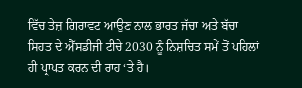ਵਿੱਚ ਤੇਜ਼ ਗਿਰਾਵਟ ਆਉਣ ਨਾਲ ਭਾਰਤ ਜੱਚਾ ਅਤੇ ਬੱਚਾ ਸਿਹਤ ਦੇ ਐੱਸਡੀਜੀ ਟੀਚੇ 2030 ਨੂੰ ਨਿਸ਼ਚਿਤ ਸਮੇਂ ਤੋਂ ਪਹਿਲਾਂ ਹੀ ਪ੍ਰਾਪਤ ਕਰਨ ਦੀ ਰਾਹ ‘ਤੇ ਹੈ।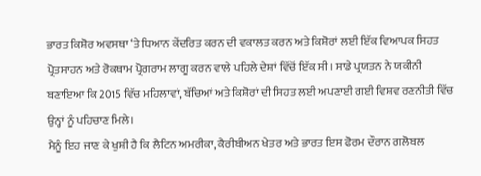ਭਾਰਤ ਕਿਸ਼ੋਰ ਅਵਸਥਾ ‘ਤੇ ਧਿਆਨ ਕੇਂਦਰਿਤ ਕਰਨ ਦੀ ਵਕਾਲਤ ਕਰਨ ਅਤੇ ਕਿਸ਼ੋਰਾਂ ਲਈ ਇੱਕ ਵਿਆਪਕ ਸਿਹਤ ਪ੍ਰੋਤਸਾਹਨ ਅਤੇ ਰੋਕਥਾਮ ਪ੍ਰੋਗਰਾਮ ਲਾਗੂ ਕਰਨ ਵਾਲੇ ਪਹਿਲੇ ਦੇਸ਼ਾਂ ਵਿੱਚੋਂ ਇੱਕ ਸੀ। ਸਾਡੇ ਪ੍ਰਯਤਨ ਨੇ ਯਕੀਨੀ ਬਣਾਇਆ ਕਿ 2015 ਵਿੱਚ ਮਹਿਲਾਵਾਂ, ਬੱਚਿਆਂ ਅਤੇ ਕਿਸ਼ੋਰਾਂ ਦੀ ਸਿਹਤ ਲਈ ਅਪਣਾਈ ਗਈ ਵਿਸ਼ਵ ਰਣਨੀਤੀ ਵਿੱਚ ਉਨ੍ਹਾਂ ਨੂੰ ਪਹਿਚਾਣ ਮਿਲੇ।
ਮੈਨੂੰ ਇਹ ਜਾਣ ਕੇ ਖੁਸ਼ੀ ਹੈ ਕਿ ਲੈਟਿਨ ਅਮਰੀਕਾ, ਕੈਰੀਬੀਅਨ ਖੇਤਰ ਅਤੇ ਭਾਰਤ ਇਸ ਫੋਰਮ ਦੌਰਾਨ ਗਲੋਬਲ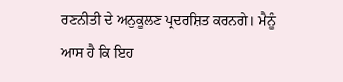ਰਣਨੀਤੀ ਦੇ ਅਨੁਕੂਲਣ ਪ੍ਰਦਰਸ਼ਿਤ ਕਰਨਗੇ। ਮੈਨੂੰ ਆਸ ਹੈ ਕਿ ਇਹ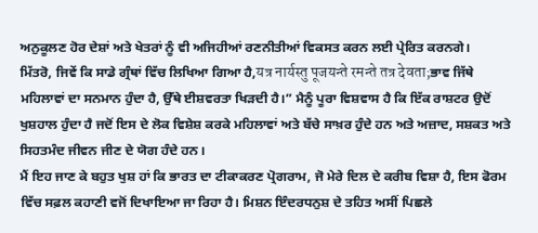ਅਨੁਕੂਲਣ ਹੋਰ ਦੇਸ਼ਾਂ ਅਤੇ ਖੇਤਰਾਂ ਨੂੰ ਵੀ ਅਜਿਹੀਆਂ ਰਣਨੀਤੀਆਂ ਵਿਕਸਤ ਕਰਨ ਲਈ ਪ੍ਰੇਰਿਤ ਕਰਨਗੇ।
ਮਿੱਤਰੋ, ਜਿਵੇਂ ਕਿ ਸਾਡੇ ਗ੍ਰੰਥਾਂ ਵਿੱਚ ਲਿਖਿਆ ਗਿਆ ਹੈ,यत्र नार्यस्तु पूजयन्ते रमन्ते तत्र देवता;ਭਾਵ ਜਿੱਥੇ ਮਹਿਲਾਵਾਂ ਦਾ ਸਨਮਾਨ ਹੁੰਦਾ ਹੈ, ਉੱਥੇ ਈਸ਼ਵਰਤਾ ਖਿੜਦੀ ਹੈ।” ਮੈਨੂੰ ਪੂਰਾ ਵਿਸ਼ਵਾਸ ਹੈ ਕਿ ਇੱਕ ਰਾਸ਼ਟਰ ਉਦੋਂ ਖੁਸ਼ਹਾਲ ਹੁੰਦਾ ਹੈ ਜਦੋਂ ਇਸ ਦੇ ਲੋਕ ਵਿਸ਼ੇਸ਼ ਕਰਕੇ ਮਹਿਲਾਵਾਂ ਅਤੇ ਬੱਚੇ ਸਾਖ਼ਰ ਹੁੰਦੇ ਹਨ ਅਤੇ ਅਜ਼ਾਦ, ਸਸ਼ਕਤ ਅਤੇ ਸਿਹਤਮੰਦ ਜੀਵਨ ਜੀਣ ਦੇ ਯੋਗ ਹੰਦੇ ਹਨ।
ਮੈਂ ਇਹ ਜਾਣ ਕੇ ਬਹੁਤ ਖੁਸ਼ ਹਾਂ ਕਿ ਭਾਰਤ ਦਾ ਟੀਕਾਕਰਣ ਪ੍ਰੋਗਰਾਮ, ਜੋ ਮੇਰੇ ਦਿਲ ਦੇ ਕਰੀਬ ਵਿਸ਼ਾ ਹੈ, ਇਸ ਫੋਰਮ ਵਿੱਚ ਸਫ਼ਲ ਕਹਾਣੀ ਵਜੋਂ ਦਿਖਾਇਆ ਜਾ ਰਿਹਾ ਹੈ। ਮਿਸ਼ਨ ਇੰਦਰਧਨੁਸ਼ ਦੇ ਤਹਿਤ ਅਸੀਂ ਪਿਛਲੇ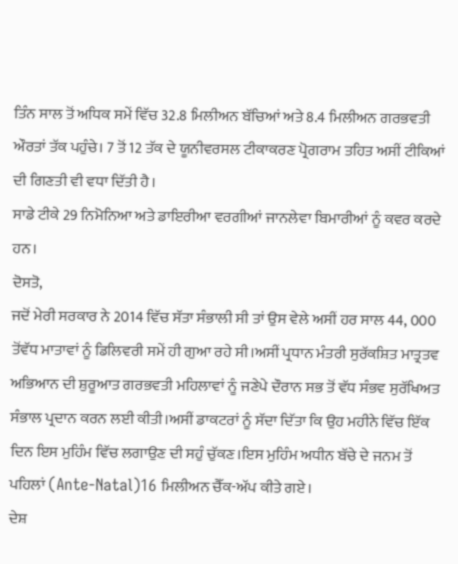ਤਿੰਨ ਸਾਲ ਤੋਂ ਅਧਿਕ ਸਮੇਂ ਵਿੱਚ 32.8 ਮਿਲੀਅਨ ਬੱਚਿਆਂ ਅਤੇ 8.4 ਮਿਲੀਅਨ ਗਰਭਵਤੀ ਔਰਤਾਂ ਤੱਕ ਪਹੁੰਚੇ। 7 ਤੋਂ 12 ਤੱਕ ਦੇ ਯੂਨੀਵਰਸਲ ਟੀਕਾਕਰਣ ਪ੍ਰੋਗਰਾਮ ਤਹਿਤ ਅਸੀਂ ਟੀਕਿਆਂ ਦੀ ਗਿਣਤੀ ਵੀ ਵਧਾ ਦਿੱਤੀ ਹੈ।
ਸਾਡੇ ਟੀਕੇ 29 ਨਿਮੋਨਿਆ ਅਤੇ ਡਾਇਰੀਆ ਵਰਗੀਆਂ ਜਾਨਲੇਵਾ ਬਿਮਾਰੀਆਂ ਨੂੰ ਕਵਰ ਕਰਦੇ ਹਨ।
ਦੋਸਤੋ,
ਜਦੋਂ ਮੇਰੀ ਸਰਕਾਰ ਨੇ 2014 ਵਿੱਚ ਸੱਤਾ ਸੰਭਾਲੀ ਸੀ ਤਾਂ ਉਸ ਵੇਲੇ ਅਸੀਂ ਹਰ ਸਾਲ 44, 000 ਤੋਂਵੱਧ ਮਾਤਾਵਾਂ ਨੂੰ ਡਿਲਿਵਰੀ ਸਮੇਂ ਹੀ ਗੁਆ ਰਹੇ ਸੀ।ਅਸੀਂ ਪ੍ਰਧਾਨ ਮੰਤਰੀ ਸੁਰੱਕਸ਼ਿਤ ਮਾਤ੍ਰਤਵ ਅਭਿਆਨ ਦੀ ਸ਼ੁਰੂਆਤ ਗਰਭਵਤੀ ਮਹਿਲਾਵਾਂ ਨੂੰ ਜਣੇਪੇ ਦੌਰਾਨ ਸਭ ਤੋਂ ਵੱਧ ਸੰਭਵ ਸੁਰੱਖਿਅਤ ਸੰਭਾਲ ਪ੍ਰਦਾਨ ਕਰਨ ਲਈ ਕੀਤੀ।ਅਸੀਂ ਡਾਕਟਰਾਂ ਨੂੰ ਸੱਦਾ ਦਿੱਤਾ ਕਿ ਉਹ ਮਹੀਨੇ ਵਿੱਚ ਇੱਕ ਦਿਨ ਇਸ ਮੁਹਿੰਮ ਵਿੱਚ ਲਗਾਉਣ ਦੀ ਸਹੁੰ ਚੁੱਕਣ।ਇਸ ਮੁਹਿੰਮ ਅਧੀਨ ਬੱਚੇ ਦੇ ਜਨਮ ਤੋਂ ਪਹਿਲਾਂ (Ante-Natal)16 ਮਿਲੀਅਨ ਚੈੱਕ-ਅੱਪ ਕੀਤੇ ਗਏ।
ਦੇਸ਼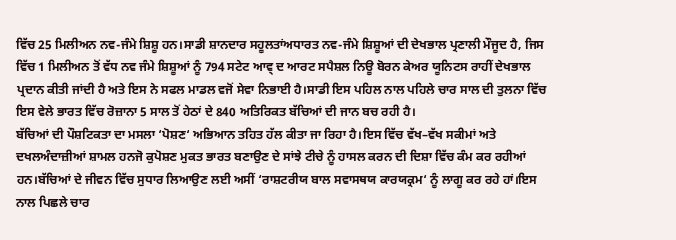ਵਿੱਚ 25 ਮਿਲੀਅਨ ਨਵ-ਜੰਮੇ ਸ਼ਿਸ਼ੂ ਹਨ।ਸਾਡੀ ਸ਼ਾਨਦਾਰ ਸਹੂਲਤਾਂਅਧਾਰਤ ਨਵ-ਜੰਮੇ ਸ਼ਿਸ਼ੂਆਂ ਦੀ ਦੇਖਭਾਲ ਪ੍ਰਣਾਲੀ ਮੌਜੂਦ ਹੈ, ਜਿਸ ਵਿੱਚ 1 ਮਿਲੀਅਨ ਤੋਂ ਵੱਧ ਨਵ ਜੰਮੇ ਸ਼ਿਸ਼ੂਆਂ ਨੂੰ 794 ਸਟੇਟ ਆਵ੍ ਦ ਆਰਟ ਸਪੈਸ਼ਲ ਨਿਊ ਬੋਰਨ ਕੇਅਰ ਯੂਨਿਟਸ ਰਾਹੀਂ ਦੇਖਭਾਲ ਪ੍ਰਦਾਨ ਕੀਤੀ ਜਾਂਦੀ ਹੈ ਅਤੇ ਇਸ ਨੇ ਸਫਲ ਮਾਡਲ ਵਜੋਂ ਸੇਵਾ ਨਿਭਾਈ ਹੈ।ਸਾਡੀ ਇਸ ਪਹਿਲ ਨਾਲ ਪਹਿਲੇ ਚਾਰ ਸਾਲ ਦੀ ਤੁਲਨਾ ਵਿੱਚ ਇਸ ਵੇਲੇ ਭਾਰਤ ਵਿੱਚ ਰੋਜ਼ਾਨਾ 5 ਸਾਲ ਤੋਂ ਹੇਠਾਂ ਦੇ 840 ਅਤਿਰਿਕਤ ਬੱਚਿਆਂ ਦੀ ਜਾਨ ਬਚ ਰਹੀ ਹੈ।
ਬੱਚਿਆਂ ਦੀ ਪੌਸ਼ਟਿਕਤਾ ਦਾ ਮਸਲਾ ‘ਪੋਸ਼ਣ‘ ਅਭਿਆਨ ਤਹਿਤ ਹੱਲ ਕੀਤਾ ਜਾ ਰਿਹਾ ਹੈ।ਇਸ ਵਿੱਚ ਵੱਖ–ਵੱਖ ਸਕੀਮਾਂ ਅਤੇ ਦਖਲਅੰਦਾਜ਼ੀਆਂ ਸ਼ਾਮਲ ਹਨਜੋ ਕੁਪੋਸ਼ਣ ਮੁਕਤ ਭਾਰਤ ਬਣਾਉਣ ਦੇ ਸਾਂਝੇ ਟੀਚੇ ਨੂੰ ਹਾਸਲ ਕਰਨ ਦੀ ਦਿਸ਼ਾ ਵਿੱਚ ਕੰਮ ਕਰ ਰਹੀਆਂ ਹਨ।ਬੱਚਿਆਂ ਦੇ ਜੀਵਨ ਵਿੱਚ ਸੁਧਾਰ ਲਿਆਉਣ ਲਈ ਅਸੀਂ ‘ਰਾਸ਼ਟਰੀਯ ਬਾਲ ਸਵਾਸਥਯ ਕਾਰਯਕ੍ਰਮ‘ ਨੂੰ ਲਾਗੂ ਕਰ ਰਹੇ ਹਾਂ।ਇਸ ਨਾਲ ਪਿਛਲੇ ਚਾਰ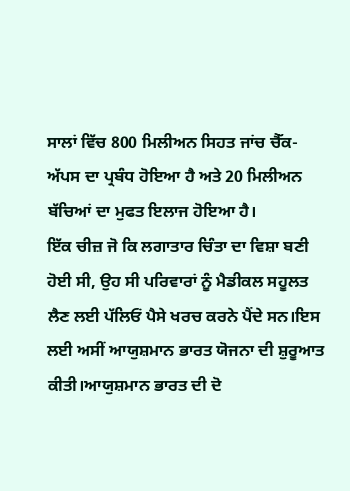ਸਾਲਾਂ ਵਿੱਚ 800 ਮਿਲੀਅਨ ਸਿਹਤ ਜਾਂਚ ਚੈੱਕ-ਅੱਪਸ ਦਾ ਪ੍ਰਬੰਧ ਹੋਇਆ ਹੈ ਅਤੇ 20 ਮਿਲੀਅਨ ਬੱਚਿਆਂ ਦਾ ਮੁਫਤ ਇਲਾਜ ਹੋਇਆ ਹੈ।
ਇੱਕ ਚੀਜ਼ ਜੋ ਕਿ ਲਗਾਤਾਰ ਚਿੰਤਾ ਦਾ ਵਿਸ਼ਾ ਬਣੀ ਹੋਈ ਸੀ, ਉਹ ਸੀ ਪਰਿਵਾਰਾਂ ਨੂੰ ਮੈਡੀਕਲ ਸਹੂਲਤ ਲੈਣ ਲਈ ਪੱਲਿਓਂ ਪੈਸੇ ਖਰਚ ਕਰਨੇ ਪੈਂਦੇ ਸਨ।ਇਸ ਲਈ ਅਸੀਂ ਆਯੁਸ਼ਮਾਨ ਭਾਰਤ ਯੋਜਨਾ ਦੀ ਸ਼ੁਰੂਆਤ ਕੀਤੀ।ਆਯੁਸ਼ਮਾਨ ਭਾਰਤ ਦੀ ਦੋ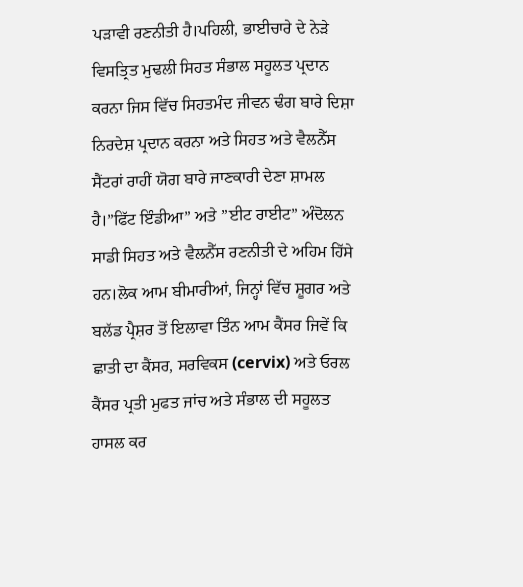ਪੜਾਵੀ ਰਣਨੀਤੀ ਹੈ।ਪਹਿਲੀ, ਭਾਈਚਾਰੇ ਦੇ ਨੇੜੇ ਵਿਸਤ੍ਰਿਤ ਮੁਢਲੀ ਸਿਹਤ ਸੰਭਾਲ ਸਹੂਲਤ ਪ੍ਰਦਾਨ ਕਰਨਾ ਜਿਸ ਵਿੱਚ ਸਿਹਤਮੰਦ ਜੀਵਨ ਢੰਗ ਬਾਰੇ ਦਿਸ਼ਾ ਨਿਰਦੇਸ਼ ਪ੍ਰਦਾਨ ਕਰਨਾ ਅਤੇ ਸਿਹਤ ਅਤੇ ਵੈਲਨੈੱਸ ਸੈਂਟਰਾਂ ਰਾਹੀਂ ਯੋਗ ਬਾਰੇ ਜਾਣਕਾਰੀ ਦੇਣਾ ਸ਼ਾਮਲ ਹੈ।”ਫਿੱਟ ਇੰਡੀਆ” ਅਤੇ ”ਈਟ ਰਾਈਟ” ਅੰਦੋਲਨ ਸਾਡੀ ਸਿਹਤ ਅਤੇ ਵੈਲਨੈੱਸ ਰਣਨੀਤੀ ਦੇ ਅਹਿਮ ਹਿੱਸੇ ਹਨ।ਲੋਕ ਆਮ ਬੀਮਾਰੀਆਂ, ਜਿਨ੍ਹਾਂ ਵਿੱਚ ਸ਼ੂਗਰ ਅਤੇ ਬਲੱਡ ਪ੍ਰੈਸ਼ਰ ਤੋਂ ਇਲਾਵਾ ਤਿੰਨ ਆਮ ਕੈਂਸਰ ਜਿਵੇਂ ਕਿ ਛਾਤੀ ਦਾ ਕੈਂਸਰ, ਸਰਵਿਕਸ (cervix) ਅਤੇ ਓਰਲ ਕੈਂਸਰ ਪ੍ਰਤੀ ਮੁਫਤ ਜਾਂਚ ਅਤੇ ਸੰਭਾਲ ਦੀ ਸਹੂਲਤ ਹਾਸਲ ਕਰ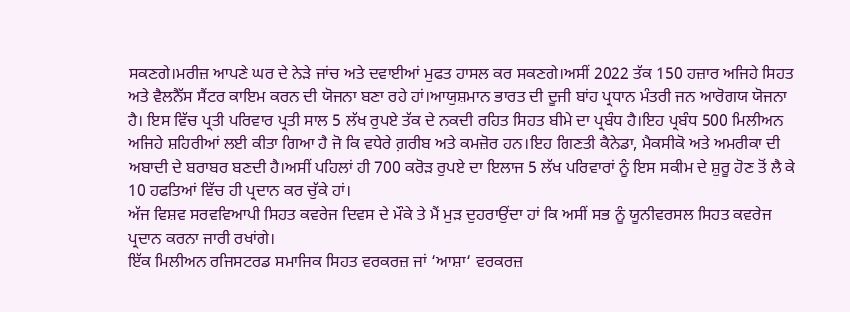ਸਕਣਗੇ।ਮਰੀਜ਼ ਆਪਣੇ ਘਰ ਦੇ ਨੇੜੇ ਜਾਂਚ ਅਤੇ ਦਵਾਈਆਂ ਮੁਫਤ ਹਾਸਲ ਕਰ ਸਕਣਗੇ।ਅਸੀਂ 2022 ਤੱਕ 150 ਹਜ਼ਾਰ ਅਜਿਹੇ ਸਿਹਤ ਅਤੇ ਵੈਲਨੈੱਸ ਸੈਂਟਰ ਕਾਇਮ ਕਰਨ ਦੀ ਯੋਜਨਾ ਬਣਾ ਰਹੇ ਹਾਂ।ਆਯੁਸ਼ਮਾਨ ਭਾਰਤ ਦੀ ਦੂਜੀ ਬਾਂਹ ਪ੍ਰਧਾਨ ਮੰਤਰੀ ਜਨ ਆਰੋਗਯ ਯੋਜਨਾ ਹੈ। ਇਸ ਵਿੱਚ ਪ੍ਰਤੀ ਪਰਿਵਾਰ ਪ੍ਰਤੀ ਸਾਲ 5 ਲੱਖ ਰੁਪਏ ਤੱਕ ਦੇ ਨਕਦੀ ਰਹਿਤ ਸਿਹਤ ਬੀਮੇ ਦਾ ਪ੍ਰਬੰਧ ਹੈ।ਇਹ ਪ੍ਰਬੰਧ 500 ਮਿਲੀਅਨ ਅਜਿਹੇ ਸ਼ਹਿਰੀਆਂ ਲਈ ਕੀਤਾ ਗਿਆ ਹੈ ਜੋ ਕਿ ਵਧੇਰੇ ਗ਼ਰੀਬ ਅਤੇ ਕਮਜ਼ੋਰ ਹਨ।ਇਹ ਗਿਣਤੀ ਕੈਨੇਡਾ, ਮੈਕਸੀਕੋ ਅਤੇ ਅਮਰੀਕਾ ਦੀ ਅਬਾਦੀ ਦੇ ਬਰਾਬਰ ਬਣਦੀ ਹੈ।ਅਸੀਂ ਪਹਿਲਾਂ ਹੀ 700 ਕਰੋੜ ਰੁਪਏ ਦਾ ਇਲਾਜ 5 ਲੱਖ ਪਰਿਵਾਰਾਂ ਨੂੰ ਇਸ ਸਕੀਮ ਦੇ ਸ਼ੁਰੂ ਹੋਣ ਤੋਂ ਲੈ ਕੇ 10 ਹਫਤਿਆਂ ਵਿੱਚ ਹੀ ਪ੍ਰਦਾਨ ਕਰ ਚੁੱਕੇ ਹਾਂ।
ਅੱਜ ਵਿਸ਼ਵ ਸਰਵਵਿਆਪੀ ਸਿਹਤ ਕਵਰੇਜ ਦਿਵਸ ਦੇ ਮੌਕੇ ਤੇ ਮੈਂ ਮੁੜ ਦੁਹਰਾਉਂਦਾ ਹਾਂ ਕਿ ਅਸੀਂ ਸਭ ਨੂੰ ਯੂਨੀਵਰਸਲ ਸਿਹਤ ਕਵਰੇਜ ਪ੍ਰਦਾਨ ਕਰਨਾ ਜਾਰੀ ਰਖਾਂਗੇ।
ਇੱਕ ਮਿਲੀਅਨ ਰਜਿਸਟਰਡ ਸਮਾਜਿਕ ਸਿਹਤ ਵਰਕਰਜ਼ ਜਾਂ ‘ਆਸ਼ਾ‘ ਵਰਕਰਜ਼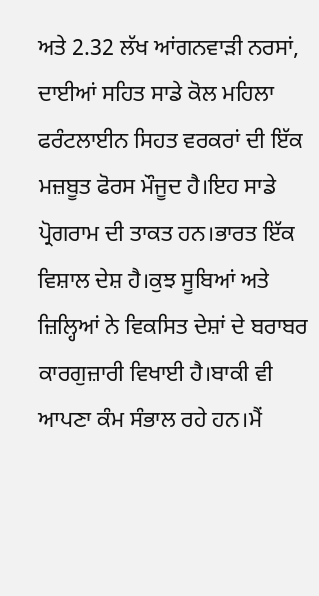ਅਤੇ 2.32 ਲੱਖ ਆਂਗਨਵਾੜੀ ਨਰਸਾਂ, ਦਾਈਆਂ ਸਹਿਤ ਸਾਡੇ ਕੋਲ ਮਹਿਲਾ ਫਰੰਟਲਾਈਨ ਸਿਹਤ ਵਰਕਰਾਂ ਦੀ ਇੱਕ ਮਜ਼ਬੂਤ ਫੋਰਸ ਮੌਜੂਦ ਹੈ।ਇਹ ਸਾਡੇ ਪ੍ਰੋਗਰਾਮ ਦੀ ਤਾਕਤ ਹਨ।ਭਾਰਤ ਇੱਕ ਵਿਸ਼ਾਲ ਦੇਸ਼ ਹੈ।ਕੁਝ ਸੂਬਿਆਂ ਅਤੇ ਜ਼ਿਲ੍ਹਿਆਂ ਨੇ ਵਿਕਸਿਤ ਦੇਸ਼ਾਂ ਦੇ ਬਰਾਬਰ ਕਾਰਗੁਜ਼ਾਰੀ ਵਿਖਾਈ ਹੈ।ਬਾਕੀ ਵੀ ਆਪਣਾ ਕੰਮ ਸੰਭਾਲ ਰਹੇ ਹਨ।ਮੈਂ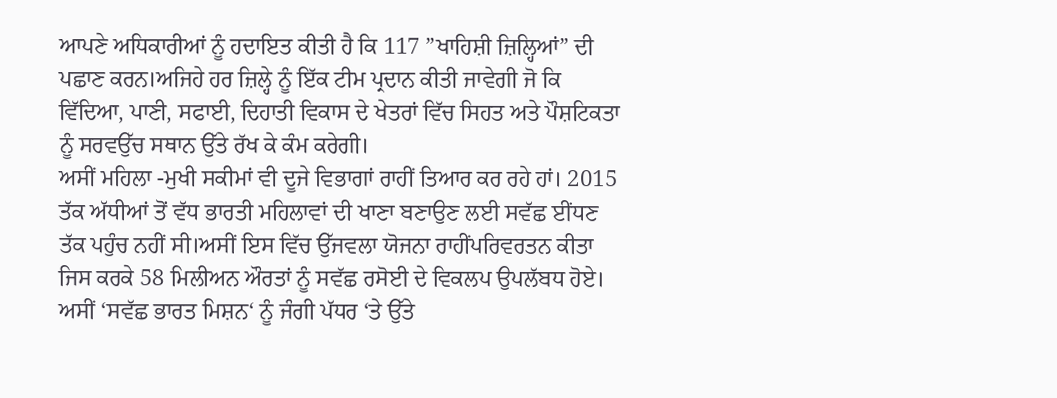ਆਪਣੇ ਅਧਿਕਾਰੀਆਂ ਨੂੰ ਹਦਾਇਤ ਕੀਤੀ ਹੈ ਕਿ 117 ”ਖਾਹਿਸ਼ੀ ਜ਼ਿਲ੍ਹਿਆਂ” ਦੀ ਪਛਾਣ ਕਰਨ।ਅਜਿਹੇ ਹਰ ਜ਼ਿਲ੍ਹੇ ਨੂੰ ਇੱਕ ਟੀਮ ਪ੍ਰਦਾਨ ਕੀਤੀ ਜਾਵੇਗੀ ਜੋ ਕਿ ਵਿੱਦਿਆ, ਪਾਣੀ, ਸਫਾਈ, ਦਿਹਾਤੀ ਵਿਕਾਸ ਦੇ ਖੇਤਰਾਂ ਵਿੱਚ ਸਿਹਤ ਅਤੇ ਪੌਸ਼ਟਿਕਤਾ ਨੂੰ ਸਰਵਉੱਚ ਸਥਾਨ ਉੱਤੇ ਰੱਖ ਕੇ ਕੰਮ ਕਰੇਗੀ।
ਅਸੀਂ ਮਹਿਲਾ -ਮੁਖੀ ਸਕੀਮਾਂ ਵੀ ਦੂਜੇ ਵਿਭਾਗਾਂ ਰਾਹੀਂ ਤਿਆਰ ਕਰ ਰਹੇ ਹਾਂ। 2015 ਤੱਕ ਅੱਧੀਆਂ ਤੋਂ ਵੱਧ ਭਾਰਤੀ ਮਹਿਲਾਵਾਂ ਦੀ ਖਾਣਾ ਬਣਾਉਣ ਲਈ ਸਵੱਛ ਈਂਧਣ ਤੱਕ ਪਹੁੰਚ ਨਹੀਂ ਸੀ।ਅਸੀਂ ਇਸ ਵਿੱਚ ਉੱਜਵਲਾ ਯੋਜਨਾ ਰਾਹੀਂਪਰਿਵਰਤਨ ਕੀਤਾ ਜਿਸ ਕਰਕੇ 58 ਮਿਲੀਅਨ ਔਰਤਾਂ ਨੂੰ ਸਵੱਛ ਰਸੋਈ ਦੇ ਵਿਕਲਪ ਉਪਲੱਬਧ ਹੋਏ।
ਅਸੀਂ ‘ਸਵੱਛ ਭਾਰਤ ਮਿਸ਼ਨ‘ ਨੂੰ ਜੰਗੀ ਪੱਧਰ ‘ਤੇ ਉੱਤੇ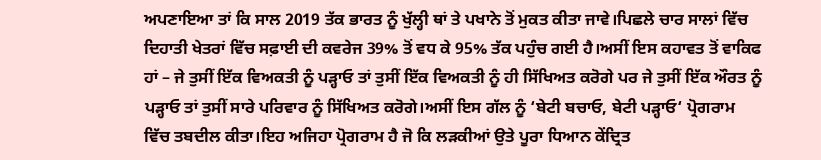ਅਪਣਾਇਆ ਤਾਂ ਕਿ ਸਾਲ 2019 ਤੱਕ ਭਾਰਤ ਨੂੰ ਖੁੱਲ੍ਹੀ ਥਾਂ ਤੇ ਪਖਾਨੇ ਤੋਂ ਮੁਕਤ ਕੀਤਾ ਜਾਵੇ।ਪਿਛਲੇ ਚਾਰ ਸਾਲਾਂ ਵਿੱਚ ਦਿਹਾਤੀ ਖੇਤਰਾਂ ਵਿੱਚ ਸਫ਼ਾਈ ਦੀ ਕਵਰੇਜ 39% ਤੋਂ ਵਧ ਕੇ 95% ਤੱਕ ਪਹੁੰਚ ਗਈ ਹੈ।ਅਸੀਂ ਇਸ ਕਹਾਵਤ ਤੋਂ ਵਾਕਿਫ ਹਾਂ – ਜੇ ਤੁਸੀਂ ਇੱਕ ਵਿਅਕਤੀ ਨੂੰ ਪੜ੍ਹਾਓ ਤਾਂ ਤੁਸੀਂ ਇੱਕ ਵਿਅਕਤੀ ਨੂੰ ਹੀ ਸਿੱਖਿਅਤ ਕਰੋਗੇ ਪਰ ਜੇ ਤੁਸੀਂ ਇੱਕ ਔਰਤ ਨੂੰ ਪੜ੍ਹਾਓ ਤਾਂ ਤੁਸੀਂ ਸਾਰੇ ਪਰਿਵਾਰ ਨੂੰ ਸਿੱਖਿਅਤ ਕਰੋਗੇ।ਅਸੀਂ ਇਸ ਗੱਲ ਨੂੰ ‘ਬੇਟੀ ਬਚਾਓ, ਬੇਟੀ ਪੜ੍ਹਾਓ‘ ਪ੍ਰੋਗਰਾਮ ਵਿੱਚ ਤਬਦੀਲ ਕੀਤਾ।ਇਹ ਅਜਿਹਾ ਪ੍ਰੋਗਰਾਮ ਹੈ ਜੋ ਕਿ ਲੜਕੀਆਂ ਉਤੇ ਪੂਰਾ ਧਿਆਨ ਕੇਂਦ੍ਰਿਤ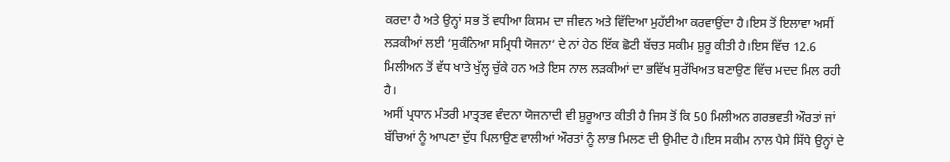ਕਰਦਾ ਹੈ ਅਤੇ ਉਨ੍ਹਾਂ ਸਭ ਤੋਂ ਵਧੀਆ ਕਿਸਮ ਦਾ ਜੀਵਨ ਅਤੇ ਵਿੱਦਿਆ ਮੁਹੱਈਆ ਕਰਵਾਉਂਦਾ ਹੈ।ਇਸ ਤੋਂ ਇਲਾਵਾ ਅਸੀਂ ਲੜਕੀਆਂ ਲਈ ‘ਸੁਕੰਨਿਆ ਸਮ੍ਰਿਧੀ ਯੋਜਨਾ‘ ਦੇ ਨਾਂ ਹੇਠ ਇੱਕ ਛੋਟੀ ਬੱਚਤ ਸਕੀਮ ਸ਼ੁਰੂ ਕੀਤੀ ਹੈ।ਇਸ ਵਿੱਚ 12.6 ਮਿਲੀਅਨ ਤੋਂ ਵੱਧ ਖਾਤੇ ਖੁੱਲ੍ਹ ਚੁੱਕੇ ਹਨ ਅਤੇ ਇਸ ਨਾਲ ਲੜਕੀਆਂ ਦਾ ਭਵਿੱਖ ਸੁਰੱਖਿਅਤ ਬਣਾਉਣ ਵਿੱਚ ਮਦਦ ਮਿਲ ਰਹੀ ਹੈ।
ਅਸੀਂ ਪ੍ਰਧਾਨ ਮੰਤਰੀ ਮਾਤ੍ਰਤਵ ਵੰਦਨਾ ਯੋਜਨਾਦੀ ਵੀ ਸ਼ੁਰੂਆਤ ਕੀਤੀ ਹੈ ਜਿਸ ਤੋਂ ਕਿ 50 ਮਿਲੀਅਨ ਗਰਭਵਤੀ ਔਰਤਾਂ ਜਾਂ ਬੱਚਿਆਂ ਨੂੰ ਆਪਣਾ ਦੁੱਧ ਪਿਲਾਉਣ ਵਾਲੀਆਂ ਔਰਤਾਂ ਨੂੰ ਲਾਭ ਮਿਲਣ ਦੀ ਉਮੀਦ ਹੈ।ਇਸ ਸਕੀਮ ਨਾਲ ਪੈਸੇ ਸਿੱਧੇ ਉਨ੍ਹਾਂ ਦੇ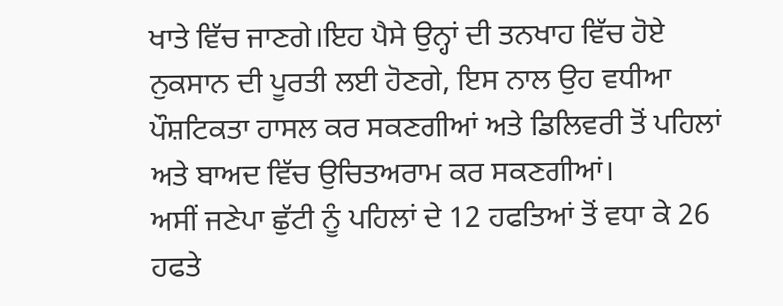ਖਾਤੇ ਵਿੱਚ ਜਾਣਗੇ।ਇਹ ਪੈਸੇ ਉਨ੍ਹਾਂ ਦੀ ਤਨਖਾਹ ਵਿੱਚ ਹੋਏ ਨੁਕਸਾਨ ਦੀ ਪੂਰਤੀ ਲਈ ਹੋਣਗੇ, ਇਸ ਨਾਲ ਉਹ ਵਧੀਆ ਪੌਸ਼ਟਿਕਤਾ ਹਾਸਲ ਕਰ ਸਕਣਗੀਆਂ ਅਤੇ ਡਿਲਿਵਰੀ ਤੋਂ ਪਹਿਲਾਂ ਅਤੇ ਬਾਅਦ ਵਿੱਚ ਉਚਿਤਅਰਾਮ ਕਰ ਸਕਣਗੀਆਂ।
ਅਸੀਂ ਜਣੇਪਾ ਛੁੱਟੀ ਨੂੰ ਪਹਿਲਾਂ ਦੇ 12 ਹਫਤਿਆਂ ਤੋਂ ਵਧਾ ਕੇ 26 ਹਫਤੇ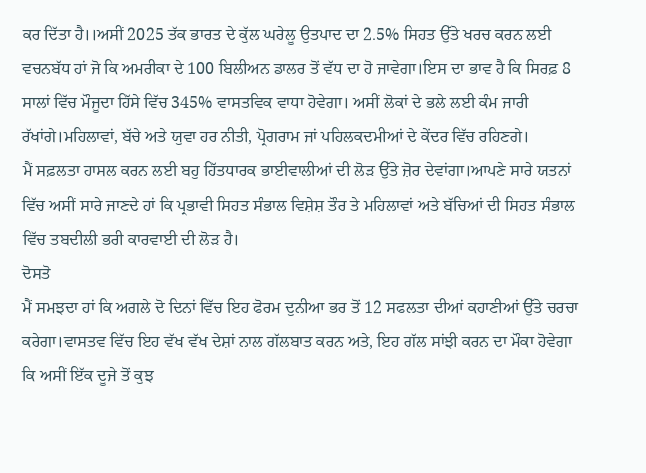ਕਰ ਦਿੱਤਾ ਹੈ।।ਅਸੀਂ 2025 ਤੱਕ ਭਾਰਤ ਦੇ ਕੁੱਲ ਘਰੇਲੂ ਉਤਪਾਦ ਦਾ 2.5% ਸਿਹਤ ਉੱਤੇ ਖਰਚ ਕਰਨ ਲਈ ਵਚਨਬੱਧ ਹਾਂ ਜੋ ਕਿ ਅਮਰੀਕਾ ਦੇ 100 ਬਿਲੀਅਨ ਡਾਲਰ ਤੋਂ ਵੱਧ ਦਾ ਹੋ ਜਾਵੇਗਾ।ਇਸ ਦਾ ਭਾਵ ਹੈ ਕਿ ਸਿਰਫ਼ 8 ਸਾਲਾਂ ਵਿੱਚ ਮੌਜੂਦਾ ਹਿੱਸੇ ਵਿੱਚ 345% ਵਾਸਤਵਿਕ ਵਾਧਾ ਹੋਵੇਗਾ। ਅਸੀਂ ਲੋਕਾਂ ਦੇ ਭਲੇ ਲਈ ਕੰਮ ਜਾਰੀ ਰੱਖਾਂਗੇ।ਮਹਿਲਾਵਾਂ, ਬੱਚੇ ਅਤੇ ਯੁਵਾ ਹਰ ਨੀਤੀ, ਪ੍ਰੋਗਰਾਮ ਜਾਂ ਪਹਿਲਕਦਮੀਆਂ ਦੇ ਕੇਂਦਰ ਵਿੱਚ ਰਹਿਣਗੇ।
ਮੈਂ ਸਫ਼ਲਤਾ ਹਾਸਲ ਕਰਨ ਲਈ ਬਹੁ ਹਿੱਤਧਾਰਕ ਭਾਈਵਾਲੀਆਂ ਦੀ ਲੋੜ ਉੱਤੇ ਜ਼ੋਰ ਦੇਵਾਂਗਾ।ਆਪਣੇ ਸਾਰੇ ਯਤਨਾਂ ਵਿੱਚ ਅਸੀਂ ਸਾਰੇ ਜਾਣਦੇ ਹਾਂ ਕਿ ਪ੍ਰਭਾਵੀ ਸਿਹਤ ਸੰਭਾਲ ਵਿਸ਼ੇਸ਼ ਤੌਰ ਤੇ ਮਹਿਲਾਵਾਂ ਅਤੇ ਬੱਚਿਆਂ ਦੀ ਸਿਹਤ ਸੰਭਾਲ ਵਿੱਚ ਤਬਦੀਲੀ ਭਰੀ ਕਾਰਵਾਈ ਦੀ ਲੋੜ ਹੈ।
ਦੋਸਤੋ
ਮੈਂ ਸਮਝਦਾ ਹਾਂ ਕਿ ਅਗਲੇ ਦੋ ਦਿਨਾਂ ਵਿੱਚ ਇਹ ਫੋਰਮ ਦੁਨੀਆ ਭਰ ਤੋਂ 12 ਸਫਲਤਾ ਦੀਆਂ ਕਹਾਣੀਆਂ ਉੱਤੇ ਚਰਚਾ ਕਰੇਗਾ।ਵਾਸਤਵ ਵਿੱਚ ਇਹ ਵੱਖ ਵੱਖ ਦੇਸ਼ਾਂ ਨਾਲ ਗੱਲਬਾਤ ਕਰਨ ਅਤੇ, ਇਹ ਗੱਲ ਸਾਂਝੀ ਕਰਨ ਦਾ ਮੌਕਾ ਹੋਵੇਗਾ ਕਿ ਅਸੀਂ ਇੱਕ ਦੂਜੇ ਤੋਂ ਕੁਝ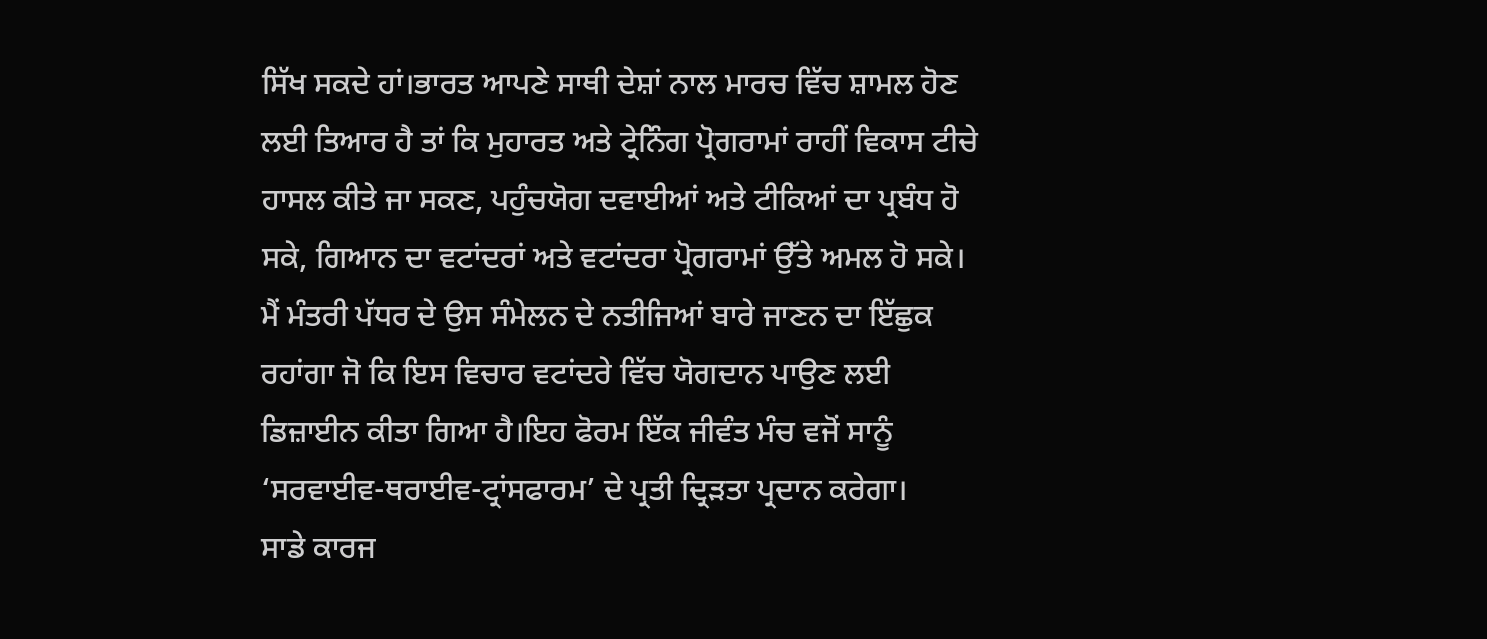ਸਿੱਖ ਸਕਦੇ ਹਾਂ।ਭਾਰਤ ਆਪਣੇ ਸਾਥੀ ਦੇਸ਼ਾਂ ਨਾਲ ਮਾਰਚ ਵਿੱਚ ਸ਼ਾਮਲ ਹੋਣ ਲਈ ਤਿਆਰ ਹੈ ਤਾਂ ਕਿ ਮੁਹਾਰਤ ਅਤੇ ਟ੍ਰੇਨਿੰਗ ਪ੍ਰੋਗਰਾਮਾਂ ਰਾਹੀਂ ਵਿਕਾਸ ਟੀਚੇ ਹਾਸਲ ਕੀਤੇ ਜਾ ਸਕਣ, ਪਹੁੰਚਯੋਗ ਦਵਾਈਆਂ ਅਤੇ ਟੀਕਿਆਂ ਦਾ ਪ੍ਰਬੰਧ ਹੋ ਸਕੇ, ਗਿਆਨ ਦਾ ਵਟਾਂਦਰਾਂ ਅਤੇ ਵਟਾਂਦਰਾ ਪ੍ਰੋਗਰਾਮਾਂ ਉੱਤੇ ਅਮਲ ਹੋ ਸਕੇ।
ਮੈਂ ਮੰਤਰੀ ਪੱਧਰ ਦੇ ਉਸ ਸੰਮੇਲਨ ਦੇ ਨਤੀਜਿਆਂ ਬਾਰੇ ਜਾਣਨ ਦਾ ਇੱਛੁਕ ਰਹਾਂਗਾ ਜੋ ਕਿ ਇਸ ਵਿਚਾਰ ਵਟਾਂਦਰੇ ਵਿੱਚ ਯੋਗਦਾਨ ਪਾਉਣ ਲਈ ਡਿਜ਼ਾਈਨ ਕੀਤਾ ਗਿਆ ਹੈ।ਇਹ ਫੋਰਮ ਇੱਕ ਜੀਵੰਤ ਮੰਚ ਵਜੋਂ ਸਾਨੂੰ ‘ਸਰਵਾਈਵ-ਥਰਾਈਵ-ਟ੍ਰਾਂਸਫਾਰਮ’ ਦੇ ਪ੍ਰਤੀ ਦ੍ਰਿੜਤਾ ਪ੍ਰਦਾਨ ਕਰੇਗਾ।
ਸਾਡੇ ਕਾਰਜ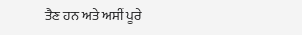ਤੈਣ ਹਨ ਅਤੇ ਅਸੀਂ ਪੂਰੇ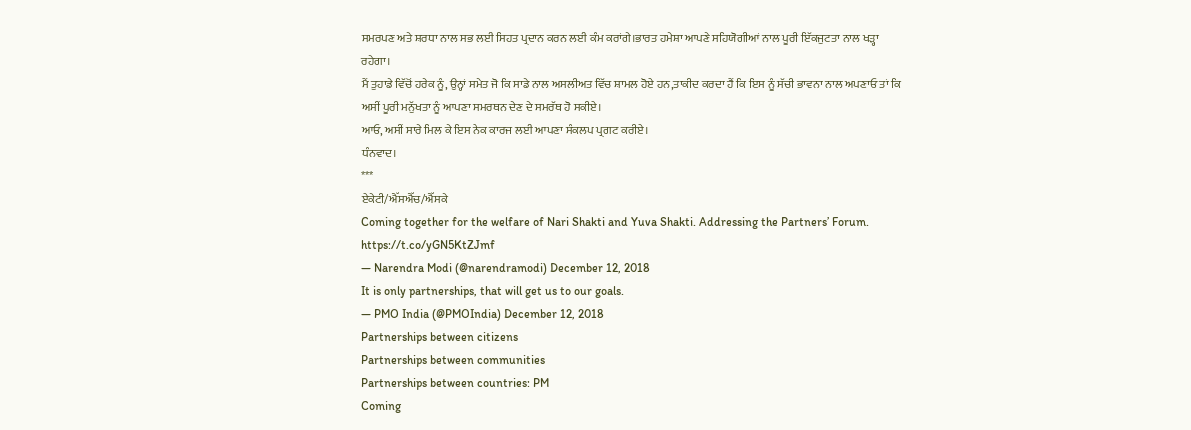ਸਮਰਪਣ ਅਤੇ ਸ਼ਰਧਾ ਨਾਲ ਸਭ ਲਈ ਸਿਹਤ ਪ੍ਰਦਾਨ ਕਰਨ ਲਈ ਕੰਮ ਕਰਾਂਗੇ।ਭਾਰਤ ਹਮੇਸ਼ਾ ਆਪਣੇ ਸਹਿਯੋਗੀਆਂ ਨਾਲ ਪੂਰੀ ਇੱਕਜੁਟਤਾ ਨਾਲ ਖੜ੍ਹਾ ਰਹੇਗਾ।
ਮੈਂ ਤੁਹਾਡੇ ਵਿੱਚੋਂ ਹਰੇਕ ਨੂੰ, ਉਨ੍ਹਾਂ ਸਮੇਤ ਜੋ ਕਿ ਸਾਡੇ ਨਾਲ ਅਸਲੀਅਤ ਵਿੱਚ ਸ਼ਾਮਲ ਹੋਏ ਹਨ,ਤਾਕੀਦ ਕਰਦਾ ਹੈਂ ਕਿ ਇਸ ਨੂੰ ਸੱਚੀ ਭਾਵਨਾ ਨਾਲ ਅਪਣਾਓ ਤਾਂ ਕਿ ਅਸੀਂ ਪੂਰੀ ਮਨੁੱਖਤਾ ਨੂੰ ਆਪਣਾ ਸਮਰਥਨ ਦੇਣ ਦੇ ਸਮਰੱਥ ਹੋ ਸਕੀਏ।
ਆਓ, ਅਸੀਂ ਸਾਰੇ ਮਿਲ ਕੇ ਇਸ ਨੇਕ ਕਾਰਜ ਲਈ ਆਪਣਾ ਸੰਕਲਪ ਪ੍ਰਗਟ ਕਰੀਏ।
ਧੰਨਵਾਦ।
***
ਏਕੇਟੀ/ਐੱਸਐੱਚ/ਐੱਸਕੇ
Coming together for the welfare of Nari Shakti and Yuva Shakti. Addressing the Partners’ Forum. https://t.co/yGN5KtZJmf
— Narendra Modi (@narendramodi) December 12, 2018
It is only partnerships, that will get us to our goals.
— PMO India (@PMOIndia) December 12, 2018
Partnerships between citizens
Partnerships between communities
Partnerships between countries: PM
Coming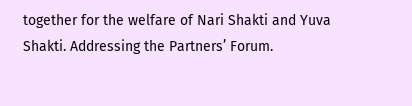together for the welfare of Nari Shakti and Yuva Shakti. Addressing the Partners’ Forum.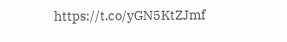https://t.co/yGN5KtZJmf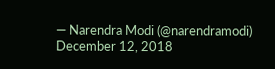— Narendra Modi (@narendramodi) December 12, 2018